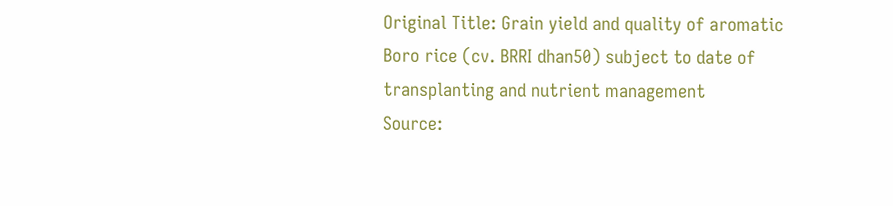Original Title: Grain yield and quality of aromatic Boro rice (cv. BRRI dhan50) subject to date of transplanting and nutrient management
Source: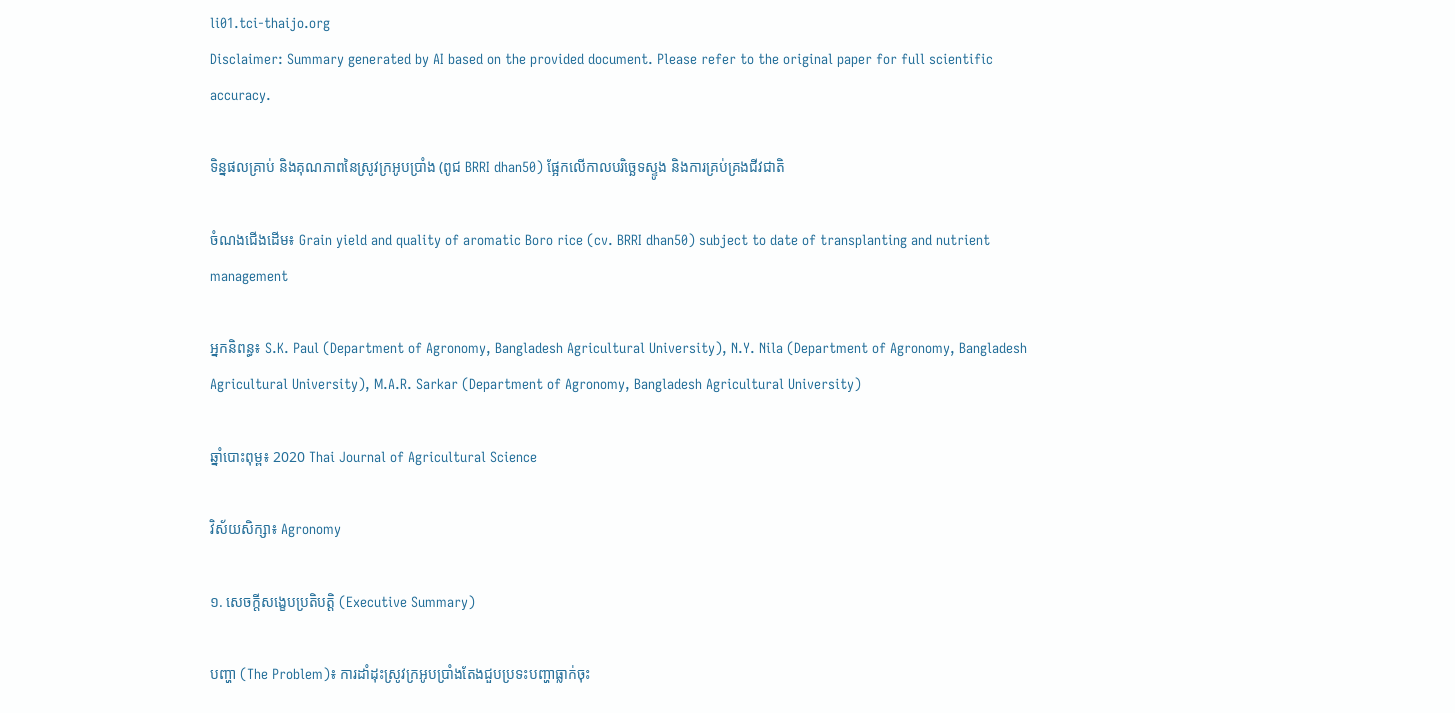li01.tci-thaijo.org
Disclaimer: Summary generated by AI based on the provided document. Please refer to the original paper for full scientific accuracy.

ទិន្នផលគ្រាប់ និងគុណភាពនៃស្រូវក្រអូបប្រាំង (ពូជ BRRI dhan50) ផ្អែកលើកាលបរិច្ឆេទស្ទូង និងការគ្រប់គ្រងជីវជាតិ

ចំណងជើងដើម៖ Grain yield and quality of aromatic Boro rice (cv. BRRI dhan50) subject to date of transplanting and nutrient management

អ្នកនិពន្ធ៖ S.K. Paul (Department of Agronomy, Bangladesh Agricultural University), N.Y. Nila (Department of Agronomy, Bangladesh Agricultural University), M.A.R. Sarkar (Department of Agronomy, Bangladesh Agricultural University)

ឆ្នាំបោះពុម្ព៖ 2020 Thai Journal of Agricultural Science

វិស័យសិក្សា៖ Agronomy

១. សេចក្តីសង្ខេបប្រតិបត្តិ (Executive Summary)

បញ្ហា (The Problem)៖ ការដាំដុះស្រូវក្រអូបប្រាំងតែងជួបប្រទះបញ្ហាធ្លាក់ចុះ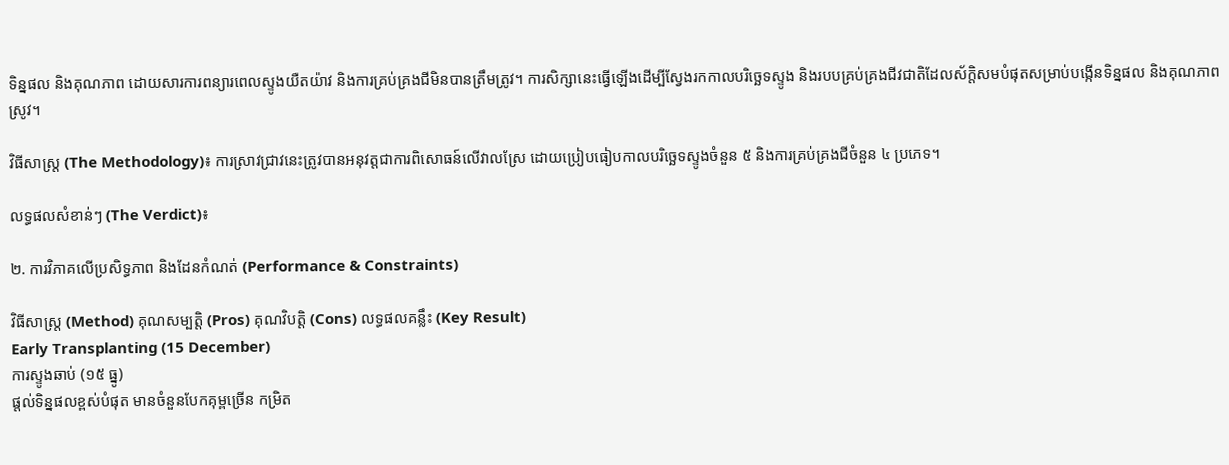ទិន្នផល និងគុណភាព ដោយសារការពន្យារពេលស្ទូងយឺតយ៉ាវ និងការគ្រប់គ្រងជីមិនបានត្រឹមត្រូវ។ ការសិក្សានេះធ្វើឡើងដើម្បីស្វែងរកកាលបរិច្ឆេទស្ទូង និងរបបគ្រប់គ្រងជីវជាតិដែលស័ក្តិសមបំផុតសម្រាប់បង្កើនទិន្នផល និងគុណភាពស្រូវ។

វិធីសាស្ត្រ (The Methodology)៖ ការស្រាវជ្រាវនេះត្រូវបានអនុវត្តជាការពិសោធន៍លើវាលស្រែ ដោយប្រៀបធៀបកាលបរិច្ឆេទស្ទូងចំនួន ៥ និងការគ្រប់គ្រងជីចំនួន ៤ ប្រភេទ។

លទ្ធផលសំខាន់ៗ (The Verdict)៖

២. ការវិភាគលើប្រសិទ្ធភាព និងដែនកំណត់ (Performance & Constraints)

វិធីសាស្ត្រ (Method) គុណសម្បត្តិ (Pros) គុណវិបត្តិ (Cons) លទ្ធផលគន្លឹះ (Key Result)
Early Transplanting (15 December)
ការស្ទូងឆាប់ (១៥ ធ្នូ)
ផ្តល់ទិន្នផលខ្ពស់បំផុត មានចំនួនបែកគុម្ពច្រើន កម្រិត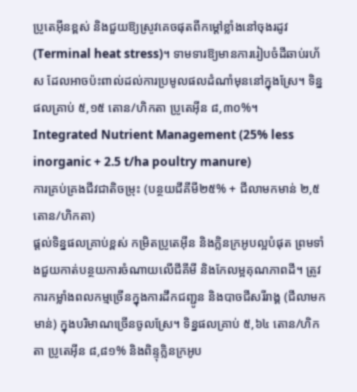ប្រូតេអ៊ីនខ្ពស់ និងជួយឱ្យស្រូវគេចផុតពីកម្តៅខ្លាំងនៅចុងរដូវ (Terminal heat stress)។ ទាមទារឱ្យមានការរៀបចំដីឆាប់រហ័ស ដែលអាចប៉ះពាល់ដល់ការប្រមូលផលដំណាំមុននៅក្នុងស្រែ។ ទិន្នផលគ្រាប់ ៥,១៥ តោន/ហិកតា ប្រូតេអ៊ីន ៨,៣០%។
Integrated Nutrient Management (25% less inorganic + 2.5 t/ha poultry manure)
ការគ្រប់គ្រងជីវជាតិចម្រុះ (បន្ថយជីគីមី២៥% + ជីលាមកមាន់ ២,៥តោន/ហិកតា)
ផ្តល់ទិន្នផលគ្រាប់ខ្ពស់ កម្រិតប្រូតេអ៊ីន និងក្លិនក្រអូបល្អបំផុត ព្រមទាំងជួយកាត់បន្ថយការចំណាយលើជីគីមី និងកែលម្អគុណភាពដី។ ត្រូវការកម្លាំងពលកម្មច្រើនក្នុងការដឹកជញ្ជូន និងបាចជីសរីរាង្គ (ជីលាមកមាន់) ក្នុងបរិមាណច្រើនចូលស្រែ។ ទិន្នផលគ្រាប់ ៥,៦៤ តោន/ហិកតា ប្រូតេអ៊ីន ៨,៨១% និងពិន្ទុក្លិនក្រអូប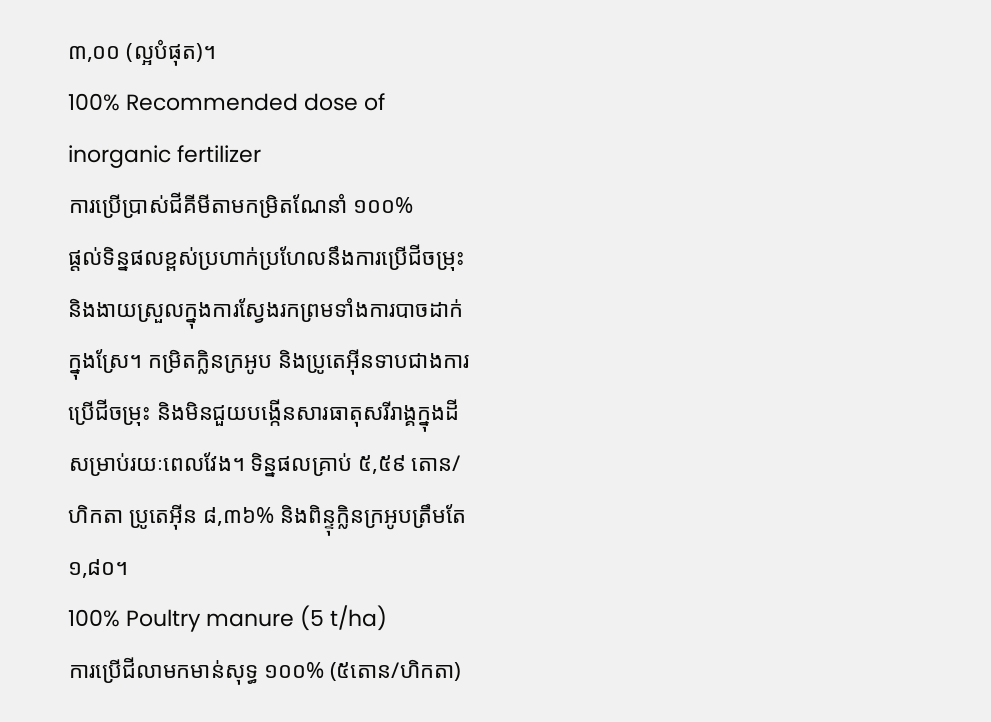៣,០០ (ល្អបំផុត)។
100% Recommended dose of inorganic fertilizer
ការប្រើប្រាស់ជីគីមីតាមកម្រិតណែនាំ ១០០%
ផ្តល់ទិន្នផលខ្ពស់ប្រហាក់ប្រហែលនឹងការប្រើជីចម្រុះ និងងាយស្រួលក្នុងការស្វែងរកព្រមទាំងការបាចដាក់ក្នុងស្រែ។ កម្រិតក្លិនក្រអូប និងប្រូតេអ៊ីនទាបជាងការប្រើជីចម្រុះ និងមិនជួយបង្កើនសារធាតុសរីរាង្គក្នុងដីសម្រាប់រយៈពេលវែង។ ទិន្នផលគ្រាប់ ៥,៥៩ តោន/ហិកតា ប្រូតេអ៊ីន ៨,៣៦% និងពិន្ទុក្លិនក្រអូបត្រឹមតែ ១,៨០។
100% Poultry manure (5 t/ha)
ការប្រើជីលាមកមាន់សុទ្ធ ១០០% (៥តោន/ហិកតា)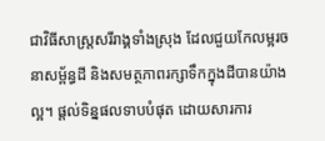ជាវិធីសាស្ត្រសរីរាង្គទាំងស្រុង ដែលជួយកែលម្អរចនាសម្ព័ន្ធដី និងសមត្ថភាពរក្សាទឹកក្នុងដីបានយ៉ាងល្អ។ ផ្តល់ទិន្នផលទាបបំផុត ដោយសារការ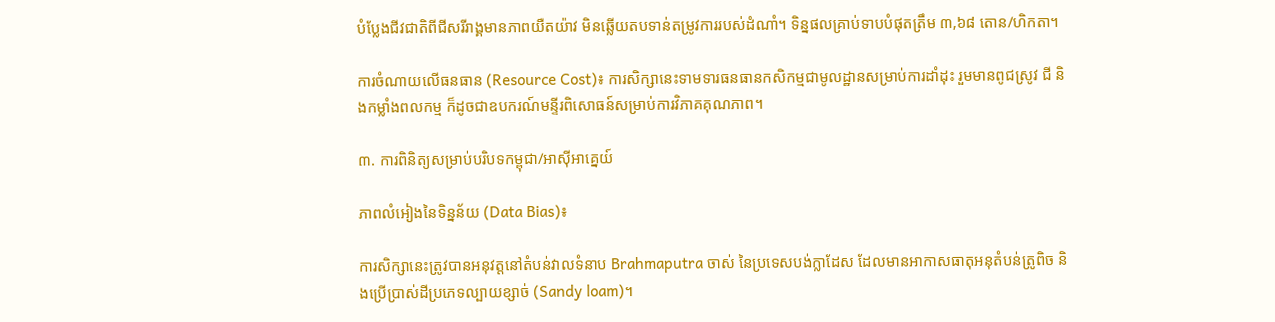បំប្លែងជីវជាតិពីជីសរីរាង្គមានភាពយឺតយ៉ាវ មិនឆ្លើយតបទាន់តម្រូវការរបស់ដំណាំ។ ទិន្នផលគ្រាប់ទាបបំផុតត្រឹម ៣,៦៨ តោន/ហិកតា។

ការចំណាយលើធនធាន (Resource Cost)៖ ការសិក្សានេះទាមទារធនធានកសិកម្មជាមូលដ្ឋានសម្រាប់ការដាំដុះ រួមមានពូជស្រូវ ជី និងកម្លាំងពលកម្ម ក៏ដូចជាឧបករណ៍មន្ទីរពិសោធន៍សម្រាប់ការវិភាគគុណភាព។

៣. ការពិនិត្យសម្រាប់បរិបទកម្ពុជា/អាស៊ីអាគ្នេយ៍

ភាពលំអៀងនៃទិន្នន័យ (Data Bias)៖

ការសិក្សានេះត្រូវបានអនុវត្តនៅតំបន់វាលទំនាប Brahmaputra ចាស់ នៃប្រទេសបង់ក្លាដែស ដែលមានអាកាសធាតុអនុតំបន់ត្រូពិច និងប្រើប្រាស់ដីប្រភេទល្បាយខ្សាច់ (Sandy loam)។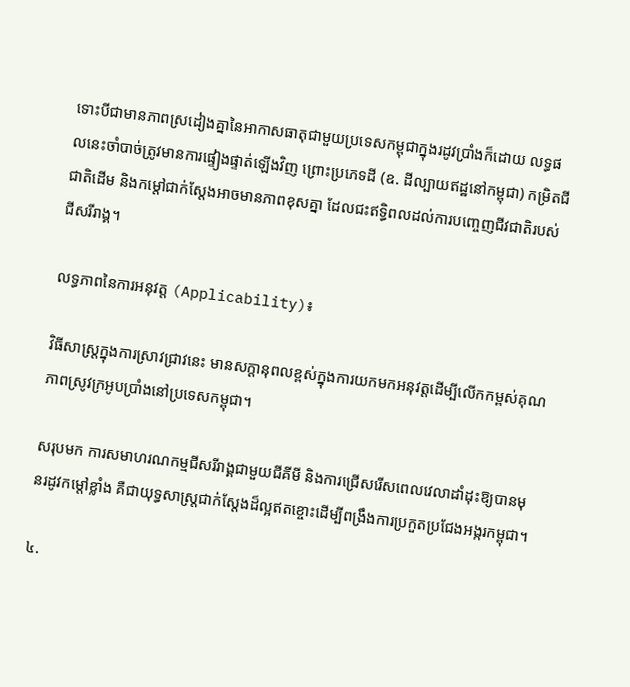ទោះបីជាមានភាពស្រដៀងគ្នានៃអាកាសធាតុជាមួយប្រទេសកម្ពុជាក្នុងរដូវប្រាំងក៏ដោយ លទ្ធផលនេះចាំបាច់ត្រូវមានការផ្ទៀងផ្ទាត់ឡើងវិញ ព្រោះប្រភេទដី (ឧ. ដីល្បាយឥដ្ឋនៅកម្ពុជា) កម្រិតជីជាតិដើម និងកម្តៅជាក់ស្តែងអាចមានភាពខុសគ្នា ដែលជះឥទ្ធិពលដល់ការបញ្ចេញជីវជាតិរបស់ជីសរីរាង្គ។

លទ្ធភាពនៃការអនុវត្ត (Applicability)៖

វិធីសាស្ត្រក្នុងការស្រាវជ្រាវនេះ មានសក្តានុពលខ្ពស់ក្នុងការយកមកអនុវត្តដើម្បីលើកកម្ពស់គុណភាពស្រូវក្រអូបប្រាំងនៅប្រទេសកម្ពុជា។

សរុបមក ការសមាហរណកម្មជីសរីរាង្គជាមួយជីគីមី និងការជ្រើសរើសពេលវេលាដាំដុះឱ្យបានមុនរដូវកម្តៅខ្លាំង គឺជាយុទ្ធសាស្ត្រជាក់ស្តែងដ៏ល្អឥតខ្ចោះដើម្បីពង្រឹងការប្រកួតប្រជែងអង្ករកម្ពុជា។

៤.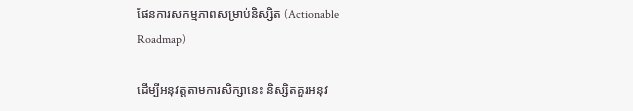ផែនការសកម្មភាពសម្រាប់និស្សិត (Actionable Roadmap)

ដើម្បីអនុវត្តតាមការសិក្សានេះ និស្សិតគួរអនុវ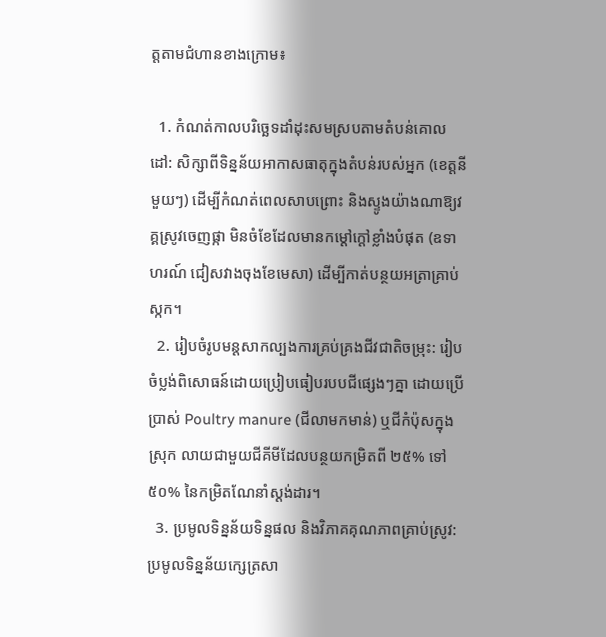ត្តតាមជំហានខាងក្រោម៖

  1. កំណត់កាលបរិច្ឆេទដាំដុះសមស្របតាមតំបន់គោលដៅ: សិក្សាពីទិន្នន័យអាកាសធាតុក្នុងតំបន់របស់អ្នក (ខេត្តនីមួយៗ) ដើម្បីកំណត់ពេលសាបព្រោះ និងស្ទូងយ៉ាងណាឱ្យវគ្គស្រូវចេញផ្កា មិនចំខែដែលមានកម្តៅក្តៅខ្លាំងបំផុត (ឧទាហរណ៍ ជៀសវាងចុងខែមេសា) ដើម្បីកាត់បន្ថយអត្រាគ្រាប់ស្កក។
  2. រៀបចំរូបមន្តសាកល្បងការគ្រប់គ្រងជីវជាតិចម្រុះ: រៀបចំប្លង់ពិសោធន៍ដោយប្រៀបធៀបរបបជីផ្សេងៗគ្នា ដោយប្រើប្រាស់ Poultry manure (ជីលាមកមាន់) ឬជីកំប៉ុសក្នុងស្រុក លាយជាមួយជីគីមីដែលបន្ថយកម្រិតពី ២៥% ទៅ ៥០% នៃកម្រិតណែនាំស្តង់ដារ។
  3. ប្រមូលទិន្នន័យទិន្នផល និងវិភាគគុណភាពគ្រាប់ស្រូវ: ប្រមូលទិន្នន័យក្សេត្រសា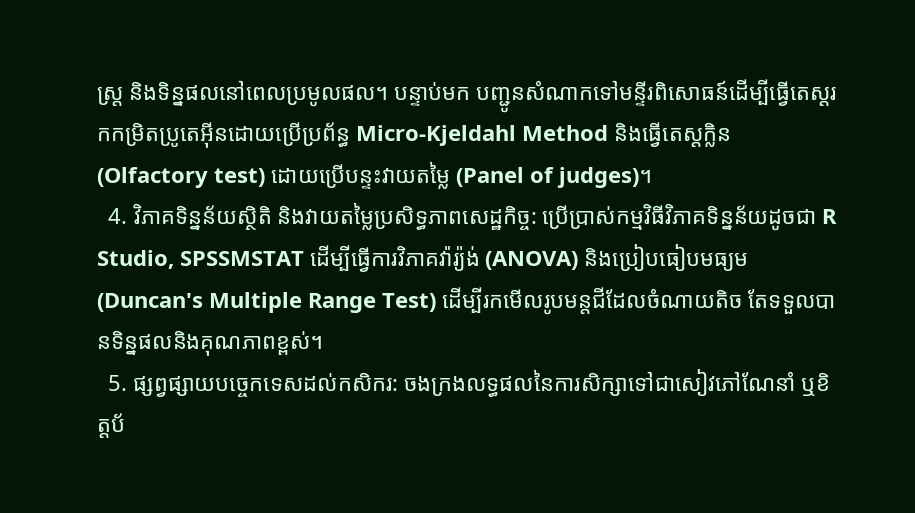ស្ត្រ និងទិន្នផលនៅពេលប្រមូលផល។ បន្ទាប់មក បញ្ជូនសំណាកទៅមន្ទីរពិសោធន៍ដើម្បីធ្វើតេស្តរកកម្រិតប្រូតេអ៊ីនដោយប្រើប្រព័ន្ធ Micro-Kjeldahl Method និងធ្វើតេស្តក្លិន (Olfactory test) ដោយប្រើបន្ទះវាយតម្លៃ (Panel of judges)។
  4. វិភាគទិន្នន័យស្ថិតិ និងវាយតម្លៃប្រសិទ្ធភាពសេដ្ឋកិច្ច: ប្រើប្រាស់កម្មវិធីវិភាគទិន្នន័យដូចជា R Studio, SPSSMSTAT ដើម្បីធ្វើការវិភាគវ៉ារ្យ៉ង់ (ANOVA) និងប្រៀបធៀបមធ្យម (Duncan's Multiple Range Test) ដើម្បីរកមើលរូបមន្តជីដែលចំណាយតិច តែទទួលបានទិន្នផលនិងគុណភាពខ្ពស់។
  5. ផ្សព្វផ្សាយបច្ចេកទេសដល់កសិករ: ចងក្រងលទ្ធផលនៃការសិក្សាទៅជាសៀវភៅណែនាំ ឬខិត្តប័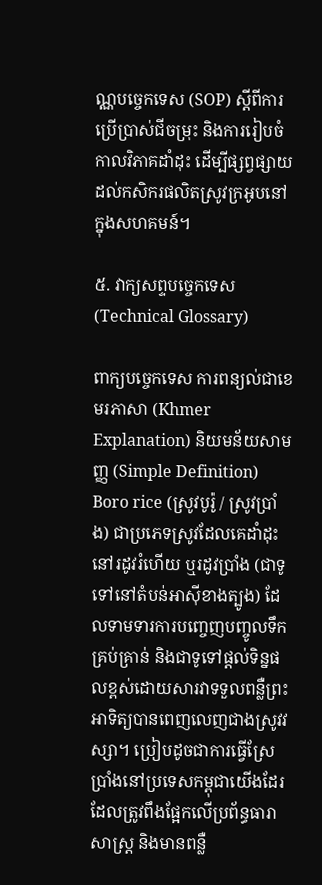ណ្ណបច្ចេកទេស (SOP) ស្តីពីការប្រើប្រាស់ជីចម្រុះ និងការរៀបចំកាលវិភាគដាំដុះ ដើម្បីផ្សព្វផ្សាយដល់កសិករផលិតស្រូវក្រអូបនៅក្នុងសហគមន៍។

៥. វាក្យសព្ទបច្ចេកទេស (Technical Glossary)

ពាក្យបច្ចេកទេស ការពន្យល់ជាខេមរភាសា (Khmer Explanation) និយមន័យសាមញ្ញ (Simple Definition)
Boro rice (ស្រូវបូរ៉ូ / ស្រូវប្រាំង) ជាប្រភេទស្រូវដែលគេដាំដុះនៅរដូវរំហើយ ឬរដូវប្រាំង (ជាទូទៅនៅតំបន់អាស៊ីខាងត្បូង) ដែលទាមទារការបញ្ចេញបញ្ចូលទឹកគ្រប់គ្រាន់ និងជាទូទៅផ្តល់ទិន្នផលខ្ពស់ដោយសារវាទទួលពន្លឺព្រះអាទិត្យបានពេញលេញជាងស្រូវវស្សា។ ប្រៀបដូចជាការធ្វើស្រែប្រាំងនៅប្រទេសកម្ពុជាយើងដែរ ដែលត្រូវពឹងផ្អែកលើប្រព័ន្ធធារាសាស្ត្រ និងមានពន្លឺ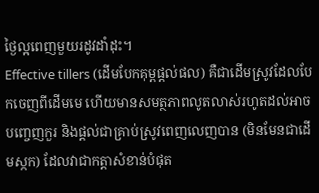ថ្ងៃល្អពេញមួយរដូវដាំដុះ។
Effective tillers (ដើមបែកគុម្ពផ្តល់ផល) គឺជាដើមស្រូវដែលបែកចេញពីដើមមេ ហើយមានសមត្ថភាពលូតលាស់រហូតដល់អាចបញ្ចេញកួរ និងផ្តល់ជាគ្រាប់ស្រូវពេញលេញបាន (មិនមែនជាដើមស្កក) ដែលវាជាកត្តាសំខាន់បំផុត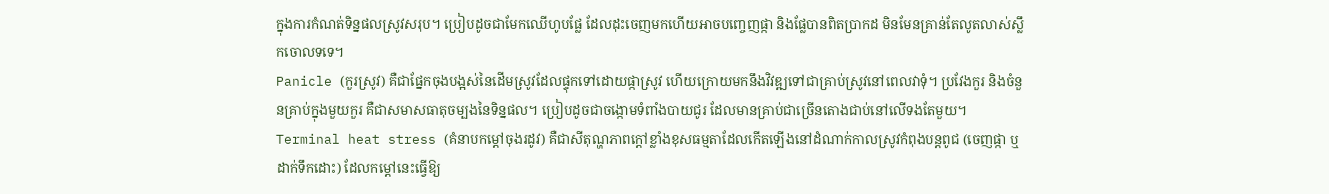ក្នុងការកំណត់ទិន្នផលស្រូវសរុប។ ប្រៀបដូចជាមែកឈើហូបផ្លែ ដែលដុះចេញមកហើយអាចបញ្ចេញផ្កា និងផ្លែបានពិតប្រាកដ មិនមែនគ្រាន់តែលូតលាស់ស្លឹកចោលទទេ។
Panicle (កួរស្រូវ) គឺជាផ្នែកចុងបង្អស់នៃដើមស្រូវដែលផ្ទុកទៅដោយផ្កាស្រូវ ហើយក្រោយមកនឹងវិវឌ្ឍទៅជាគ្រាប់ស្រូវនៅពេលវាទុំ។ ប្រវែងកួរ និងចំនួនគ្រាប់ក្នុងមួយកួរ គឺជាសមាសធាតុចម្បងនៃទិន្នផល។ ប្រៀបដូចជាចង្កោមទំពាំងបាយជូរ ដែលមានគ្រាប់ជាច្រើនតោងជាប់នៅលើទងតែមួយ។
Terminal heat stress (គំនាបកម្តៅចុងរដូវ) គឺជាសីតុណ្ហភាពក្តៅខ្លាំងខុសធម្មតាដែលកើតឡើងនៅដំណាក់កាលស្រូវកំពុងបន្តពូជ (ចេញផ្កា ឬដាក់ទឹកដោះ) ដែលកម្តៅនេះធ្វើឱ្យ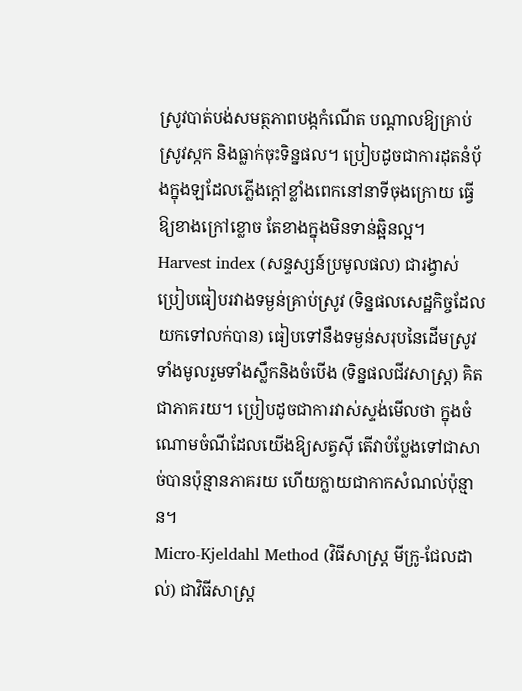ស្រូវបាត់បង់សមត្ថភាពបង្កកំណើត បណ្តាលឱ្យគ្រាប់ស្រូវស្កក និងធ្លាក់ចុះទិន្នផល។ ប្រៀបដូចជាការដុតនំប៉័ងក្នុងឡដែលភ្លើងក្តៅខ្លាំងពេកនៅនាទីចុងក្រោយ ធ្វើឱ្យខាងក្រៅខ្លោច តែខាងក្នុងមិនទាន់ឆ្អិនល្អ។
Harvest index (សន្ទស្សន៍ប្រមូលផល) ជារង្វាស់ប្រៀបធៀបរវាងទម្ងន់គ្រាប់ស្រូវ (ទិន្នផលសេដ្ឋកិច្ចដែលយកទៅលក់បាន) ធៀបទៅនឹងទម្ងន់សរុបនៃដើមស្រូវទាំងមូលរួមទាំងស្លឹកនិងចំបើង (ទិន្នផលជីវសាស្ត្រ) គិតជាភាគរយ។ ប្រៀបដូចជាការវាស់ស្ទង់មើលថា ក្នុងចំណោមចំណីដែលយើងឱ្យសត្វស៊ី តើវាបំប្លែងទៅជាសាច់បានប៉ុន្មានភាគរយ ហើយក្លាយជាកាកសំណល់ប៉ុន្មាន។
Micro-Kjeldahl Method (វិធីសាស្ត្រ មីក្រូ-ជែលដាល់) ជាវិធីសាស្ត្រ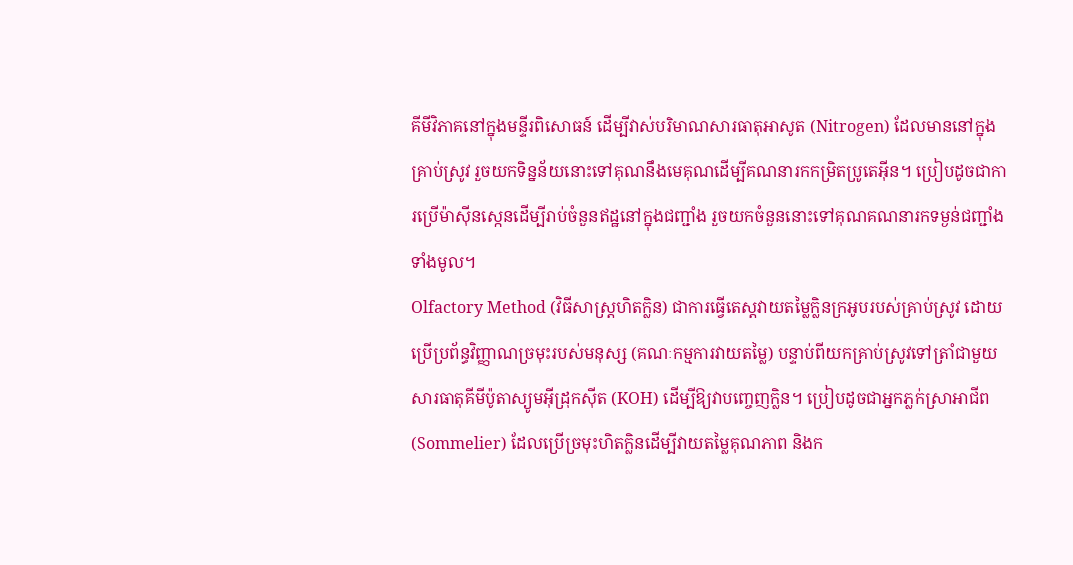គីមីវិភាគនៅក្នុងមន្ទីរពិសោធន៍ ដើម្បីវាស់បរិមាណសារធាតុអាសូត (Nitrogen) ដែលមាននៅក្នុងគ្រាប់ស្រូវ រួចយកទិន្នន័យនោះទៅគុណនឹងមេគុណដើម្បីគណនារកកម្រិតប្រូតេអ៊ីន។ ប្រៀបដូចជាការប្រើម៉ាស៊ីនស្កេនដើម្បីរាប់ចំនួនឥដ្ឋនៅក្នុងជញ្ជាំង រួចយកចំនួននោះទៅគុណគណនារកទម្ងន់ជញ្ជាំងទាំងមូល។
Olfactory Method (វិធីសាស្ត្រហិតក្លិន) ជាការធ្វើតេស្តវាយតម្លៃក្លិនក្រអូបរបស់គ្រាប់ស្រូវ ដោយប្រើប្រព័ន្ធវិញ្ញាណច្រមុះរបស់មនុស្ស (គណៈកម្មការវាយតម្លៃ) បន្ទាប់ពីយកគ្រាប់ស្រូវទៅត្រាំជាមួយសារធាតុគីមីប៉ូតាស្យូមអ៊ីដ្រុកស៊ីត (KOH) ដើម្បីឱ្យវាបញ្ចេញក្លិន។ ប្រៀបដូចជាអ្នកភ្លក់ស្រាអាជីព (Sommelier) ដែលប្រើច្រមុះហិតក្លិនដើម្បីវាយតម្លៃគុណភាព និងក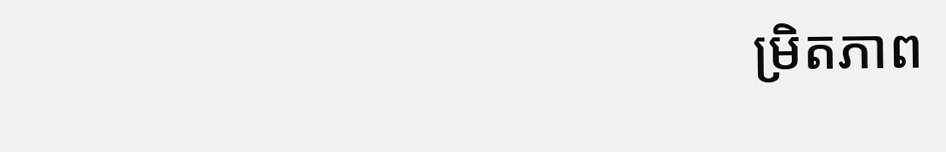ម្រិតភាព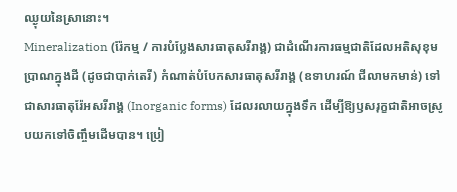ឈ្ងុយនៃស្រានោះ។
Mineralization (រ៉ែកម្ម / ការបំប្លែងសារធាតុសរីរាង្គ) ជាដំណើរការធម្មជាតិដែលអតិសុខុមប្រាណក្នុងដី (ដូចជាបាក់តេរី) កំណាត់បំបែកសារធាតុសរីរាង្គ (ឧទាហរណ៍ ជីលាមកមាន់) ទៅជាសារធាតុរ៉ែអសរីរាង្គ (Inorganic forms) ដែលរលាយក្នុងទឹក ដើម្បីឱ្យឫសរុក្ខជាតិអាចស្រូបយកទៅចិញ្ចឹមដើមបាន។ ប្រៀ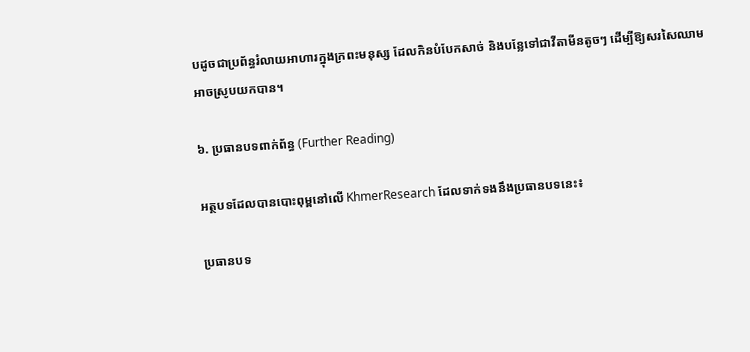បដូចជាប្រព័ន្ធរំលាយអាហារក្នុងក្រពះមនុស្ស ដែលកិនបំបែកសាច់ និងបន្លែទៅជាវីតាមីនតូចៗ ដើម្បីឱ្យសរសៃឈាមអាចស្រូបយកបាន។

៦. ប្រធានបទពាក់ព័ន្ធ (Further Reading)

អត្ថបទដែលបានបោះពុម្ពនៅលើ KhmerResearch ដែលទាក់ទងនឹងប្រធានបទនេះ៖

ប្រធានបទ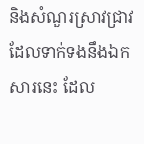និងសំណួរស្រាវជ្រាវដែលទាក់ទងនឹងឯកសារនេះ ដែល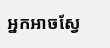អ្នកអាចស្វែ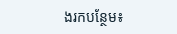ងរកបន្ថែម៖